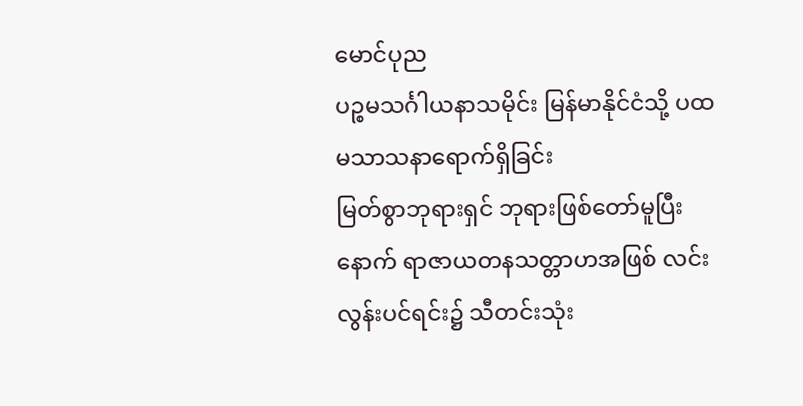မောင်ပုည
ပဉ္စမသင်္ဂါယနာသမိုင်း မြန်မာနိုင်ငံသို့ ပထမသာသနာရောက်ရှိခြင်း
မြတ်စွာဘုရားရှင် ဘုရားဖြစ်တော်မူပြီးနောက် ရာဇာယတနသတ္တာဟအဖြစ် လင်းလွန်းပင်ရင်း၌ သီတင်းသုံး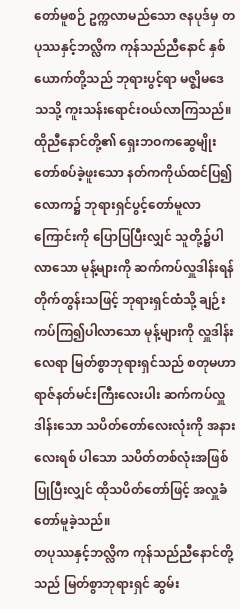တော်မူစဉ် ဥက္ကလာမည်သော ဇနပုဒ်မှ တပုဿနှင့်ဘလ္လိက ကုန်သည်ညီနောင် နှစ်ယောက်တို့သည် ဘုရားပွင့်ရာ မဇ္ဈိမဒေသသို့ ကူးသန်းရောင်းဝယ်လာကြသည်။ ထိုညီနောင်တို့၏ ရှေးဘဝကဆွေမျိုးတော်စပ်ခဲ့ဖူးသော နတ်ကကိုယ်ထင်ပြ၍ လောက၌ ဘုရားရှင်ပွင့်တော်မူလာ ကြောင်းကို ပြောပြပြီးလျှင် သူတို့၌ပါလာသော မုန့်များကို ဆက်ကပ်လှူဒါန်းရန် တိုက်တွန်းသဖြင့် ဘုရားရှင်ထံသို့ ချဉ်းကပ်ကြ၍ပါလာသော မုန့်များကို လှူဒါန်းလေရာ မြတ်စွာဘုရားရှင်သည် စတုမဟာရာဇ်နတ်မင်းကြီးလေးပါး ဆက်ကပ်လှူဒါန်းသော သပိတ်တော်လေးလုံးကို အနားလေးရစ် ပါသော သပိတ်တစ်လုံးအဖြစ်ပြုပြီးလျှင် ထိုသပိတ်တော်ဖြင့် အလှူခံတော်မူခဲ့သည်။
တပုဿနှင့်ဘလ္လိက ကုန်သည်ညီနောင်တို့သည် မြတ်စွာဘုရားရှင် ဆွမ်း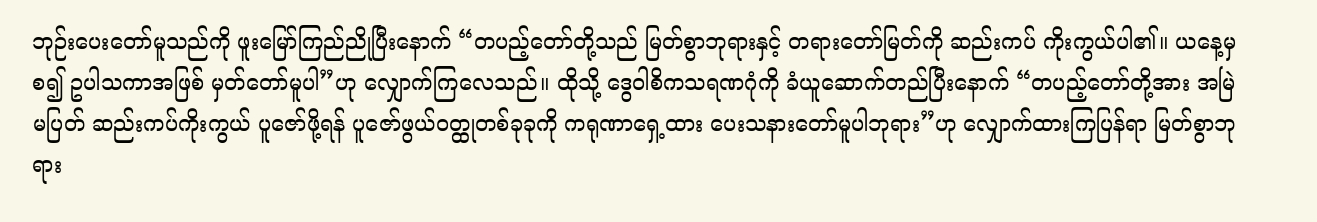ဘုဉ်းပေးတော်မူသည်ကို ဖူးမြော်ကြည်ညိုပြီးနောက် “တပည့်တော်တို့သည် မြတ်စွာဘုရားနှင့် တရားတော်မြတ်ကို ဆည်းကပ် ကိုးကွယ်ပါ၏။ ယနေ့မှစ၍ ဥပါသကာအဖြစ် မှတ်တော်မူပါ”ဟု လျှောက်ကြလေသည်။ ထိုသို့ ဒွေဝါစိကသရဏဂုံကို ခံယူဆောက်တည်ပြီးနောက် “တပည့်တော်တို့အား အမြဲမပြတ် ဆည်းကပ်ကိုးကွယ် ပူဇော်ဖို့ရန် ပူဇော်ဖွယ်ဝတ္ထုတစ်ခုခုကို ကရုဏာရှေ့ထား ပေးသနားတော်မူပါဘုရား”ဟု လျှောက်ထားကြပြန်ရာ မြတ်စွာဘုရား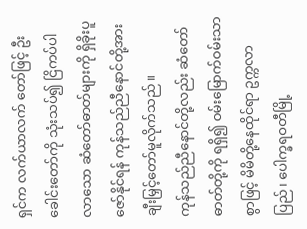ရှင်က လက်ယာလက် တော်ဖြင့် ဦးခေါင်းတော်ကို သုံးသပ်၍ ငြိကပ်ပါလာသော ဆံတော်ဓာတ်များကို ရှိခိုးပူဇော်နိုင်ရန် ကုန်သည်ညီနောင်တို့အား ချီးမြှင့်တော်မူလိုက်သည်။
ကုန်သည်ညီနောင်တို့လည်း ဆံတော်ဓာတ်တို့ကို ရရှိ၍ ဝမ်းမြောက်ဝမ်းသာစွာဖြင့် မိမိတို့နေထိုင်ရာ ဥက္ကလာပြည်၊ ပေါက္ခရဝတီမြို့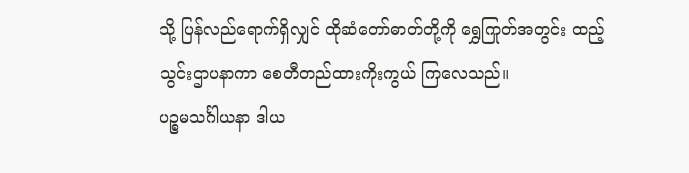သို့ ပြန်လည်ရောက်ရှိလျှင် ထိုဆံတော်ဓာတ်တို့ကို ရွှေကြုတ်အတွင်း ထည့်သွင်းဌာပနာကာ စေတီတည်ထားကိုးကွယ် ကြလေသည်။
ပဉ္စမသင်္ဂါယနာ ဒါယ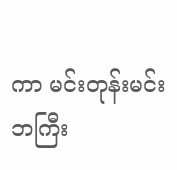ကာ မင်းတုန်းမင်း
ဘကြီး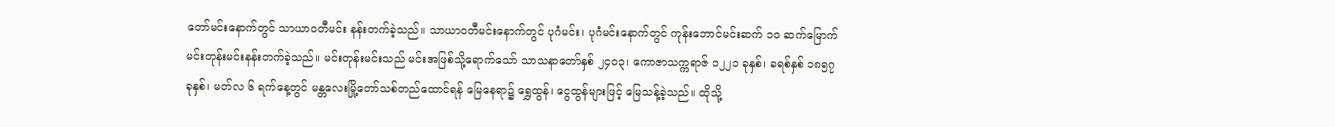တော်မင်းနောက်တွင် သာယာဝတီမင်း နန်းတက်ခဲ့သည်။ သာယာဝတီမင်းနောက်တွင် ပုဂံမင်း၊ ပုဂံမင်းနောက်တွင် ကုန်းဘောင်မင်းဆက် ၁၀ ဆက်မြောက် မင်းတုန်းမင်းနန်းတက်ခဲ့သည်။ မင်းတုန်းမင်းသည် မင်းအဖြစ်သို့ရောက်သော် သာသနာတော်နှစ် ၂၄၀၃၊ ကောဇာသက္ကရာဇ် ၁၂၂၁ ခုနှစ်၊ ခရစ်နှစ် ၁၈၅၇ ခုနှစ်၊ မတ်လ ၆ ရက်နေ့တွင် မန္တလေးမြို့တော်သစ်တည်ထောင်ရန် မြေနေရာ၌ ရွှေထွန်၊ ငွေထွန်များဖြင့် မြေသန့်ခဲ့သည်။ ထိုသို့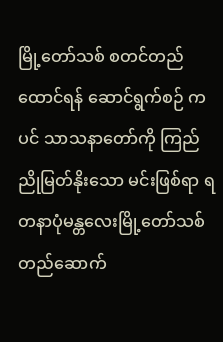မြို့တော်သစ် စတင်တည်ထောင်ရန် ဆောင်ရွက်စဉ် ကပင် သာသနာတော်ကို ကြည်ညိုမြတ်နိုးသော မင်းဖြစ်ရာ ရတနာပုံမန္တလေးမြို့တော်သစ် တည်ဆောက်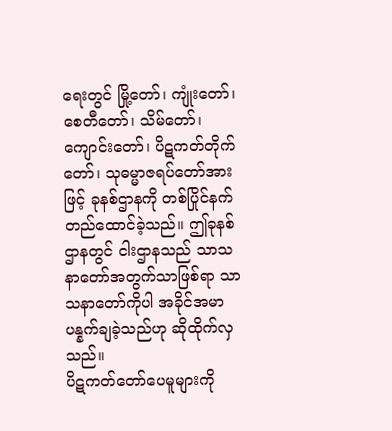ရေးတွင် မြို့တော်၊ ကျုံးတော်၊ စေတီတော်၊ သိမ်တော်၊ ကျောင်းတော်၊ ပိဋကတ်တိုက် တော်၊ သုဓမ္မာဇရပ်တော်အားဖြင့် ခုနစ်ဌာနကို တစ်ပြိုင်နက်တည်ထောင်ခဲ့သည်။ ဤခုနစ်ဌာနတွင် ငါးဌာနသည် သာသနာတော်အတွက်သာဖြစ်ရာ သာသနာတော်ကိုပါ အခိုင်အမာပန္နက်ချခဲ့သည်ဟု ဆိုထိုက်လှသည်။
ပိဋကတ်တော်ပေမူများကို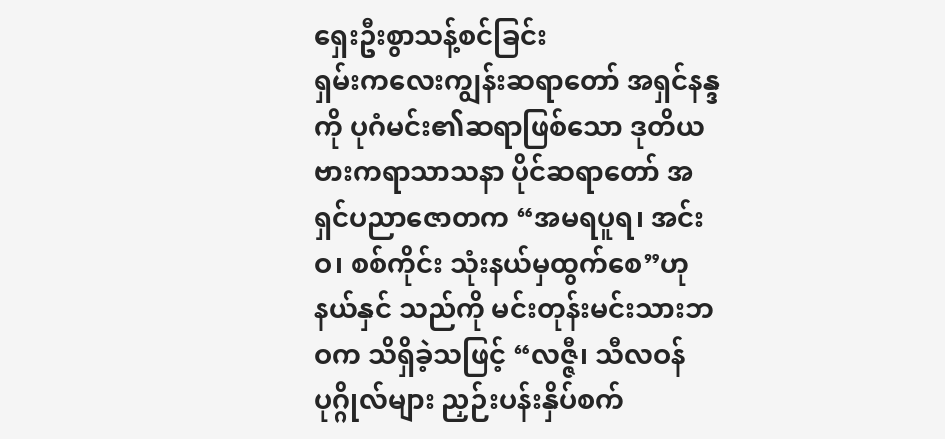ရှေးဦးစွာသန့်စင်ခြင်း
ရှမ်းကလေးကျွန်းဆရာတော် အရှင်နန္ဒကို ပုဂံမင်း၏ဆရာဖြစ်သော ဒုတိယဗားကရာသာသနာ ပိုင်ဆရာတော် အရှင်ပညာဇောတက “အမရပူရ၊ အင်းဝ၊ စစ်ကိုင်း သုံးနယ်မှထွက်စေ”ဟု နယ်နှင် သည်ကို မင်းတုန်းမင်းသားဘဝက သိရှိခဲ့သဖြင့် “လဇ္ဇီ၊ သီလဝန်ပုဂ္ဂိုလ်များ ညှဉ်းပန်းနှိပ်စက်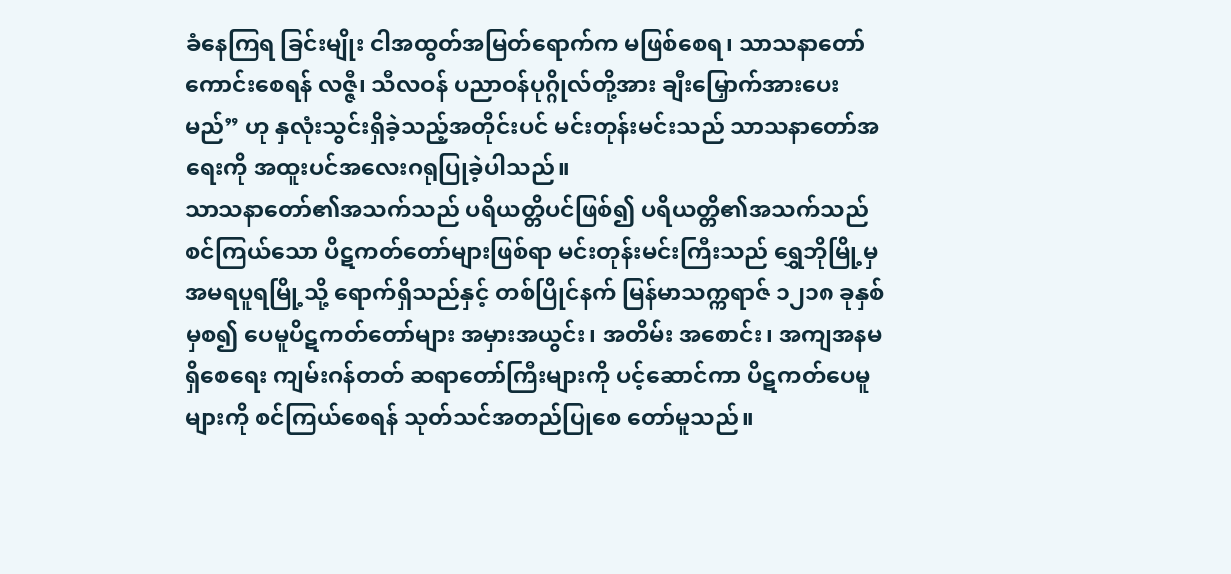ခံနေကြရ ခြင်းမျိုး ငါအထွတ်အမြတ်ရောက်က မဖြစ်စေရ၊ သာသနာတော်ကောင်းစေရန် လဇ္ဇီ၊ သီလဝန် ပညာဝန်ပုဂ္ဂိုလ်တို့အား ချီးမြှောက်အားပေးမည်” ဟု နှလုံးသွင်းရှိခဲ့သည့်အတိုင်းပင် မင်းတုန်းမင်းသည် သာသနာတော်အရေးကို အထူးပင်အလေးဂရုပြုခဲ့ပါသည်။
သာသနာတော်၏အသက်သည် ပရိယတ္တိပင်ဖြစ်၍ ပရိယတ္တိ၏အသက်သည် စင်ကြယ်သော ပိဋကတ်တော်များဖြစ်ရာ မင်းတုန်းမင်းကြီးသည် ရွှေဘိုမြို့မှ အမရပူရမြို့သို့ ရောက်ရှိသည်နှင့် တစ်ပြိုင်နက် မြန်မာသက္ကရာဇ် ၁၂၁၈ ခုနှစ်မှစ၍ ပေမူပိဋကတ်တော်များ အမှားအယွင်း၊ အတိမ်း အစောင်း၊ အကျအနမရှိစေရေး ကျမ်းဂန်တတ် ဆရာတော်ကြီးများကို ပင့်ဆောင်ကာ ပိဋကတ်ပေမူ များကို စင်ကြယ်စေရန် သုတ်သင်အတည်ပြုစေ တော်မူသည်။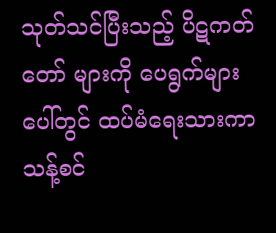သုတ်သင်ပြီးသည့် ပိဋကတ်တော် များကို ပေရွက်များပေါ်တွင် ထပ်မံရေးသားကာ သန့်စင်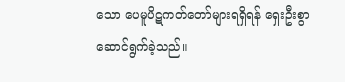သော ပေမူပိဋကတ်တော်များရရှိရန် ရှေးဦးစွာ ဆောင်ရွက်ခဲ့သည်။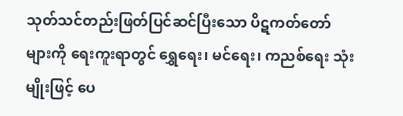သုတ်သင်တည်းဖြတ်ပြင်ဆင်ပြီးသော ပိဋကတ်တော်များကို ရေးကူးရာတွင် ရွှေရေး၊ မင်ရေး၊ ကညစ်ရေး သုံးမျိုးဖြင့် ပေ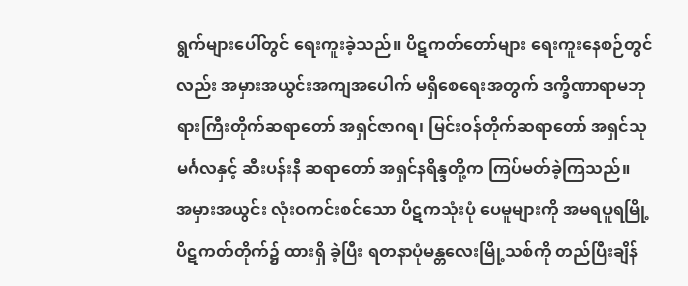ရွက်များပေါ်တွင် ရေးကူးခဲ့သည်။ ပိဋကတ်တော်များ ရေးကူးနေစဉ်တွင်လည်း အမှားအယွင်းအကျအပေါက် မရှိစေရေးအတွက် ဒက္ခိဏာရာမဘုရားကြီးတိုက်ဆရာတော် အရှင်ဇာဂရ၊ မြင်းဝန်တိုက်ဆရာတော် အရှင်သုမင်္ဂလနှင့် ဆီးပန်းနီ ဆရာတော် အရှင်နရိန္ဒတို့က ကြပ်မတ်ခဲ့ကြသည်။
အမှားအယွင်း လုံးဝကင်းစင်သော ပိဋကသုံးပုံ ပေမူများကို အမရပူရမြို့ ပိဋကတ်တိုက်၌ ထားရှိ ခဲ့ပြီး ရတနာပုံမန္တလေးမြို့သစ်ကို တည်ပြီးချိန်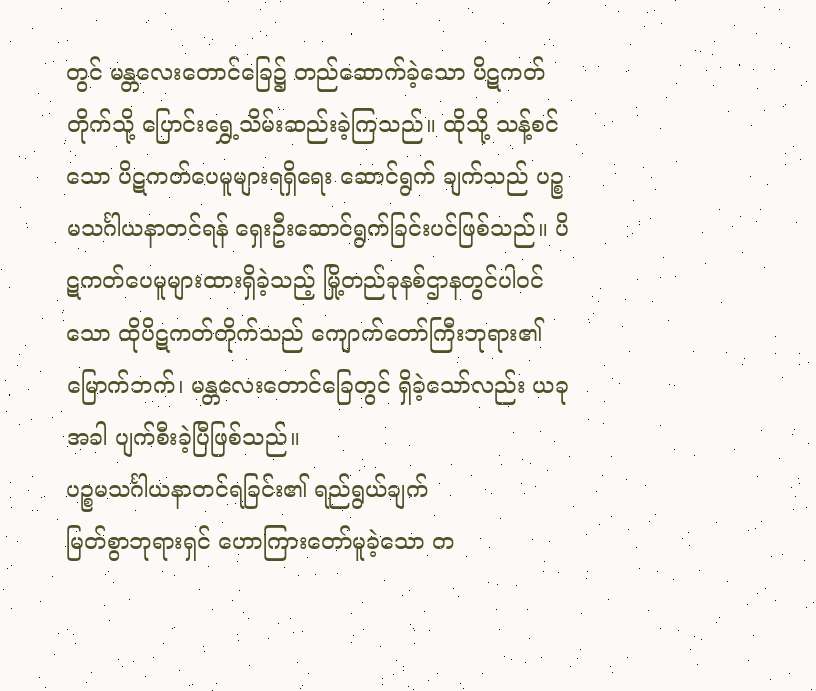တွင် မန္တလေးတောင်ခြေ၌ တည်ဆောက်ခဲ့သော ပိဋကတ် တိုက်သို့ ပြောင်းရွှေ့သိမ်းဆည်းခဲ့ကြသည်။ ထိုသို့ သန့်စင်သော ပိဋကတ်ပေမူများရရှိရေး ဆောင်ရွက် ချက်သည် ပဉ္စမသင်္ဂါယနာတင်ရန် ရှေးဦးဆောင်ရွက်ခြင်းပင်ဖြစ်သည်။ ပိဋကတ်ပေမူများထားရှိခဲ့သည့် မြို့တည်ခုနစ်ဌာနတွင်ပါဝင်သော ထိုပိဋကတ်တိုက်သည် ကျောက်တော်ကြီးဘုရား၏မြောက်ဘက်၊ မန္တလေးတောင်ခြေတွင် ရှိခဲ့သော်လည်း ယခုအခါ ပျက်စီးခဲ့ပြီဖြစ်သည်။
ပဉ္စမသင်္ဂါယနာတင်ရခြင်း၏ ရည်ရွယ်ချက်
မြတ်စွာဘုရားရှင် ဟောကြားတော်မူခဲ့သော တ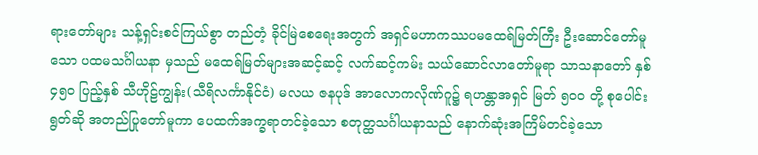ရားတော်များ သန့်ရှင်းစင်ကြယ်စွာ တည်တံ့ ခိုင်မြဲစေရေးအတွက် အရှင်မဟာကဿပမထေရ်မြတ်ကြီး ဦးဆောင်တော်မူသော ပထမသင်္ဂါယနာ မှသည် မထေရ်မြတ်များအဆင့်ဆင့် လက်ဆင့်ကမ်း သယ်ဆောင်လာတော်မူရာ သာသနာတော် နှစ် ၄၅၀ ပြည့်နှစ် သီဟိုဠ်ကျွန်း(သီရိလင်္ကာနိုင်ငံ) မလယ ဇနပုဒ် အာလောကလိုဏ်ဂူ၌ ရဟန္တာအရှင် မြတ် ၅၀၀ တို့ စုပေါင်းရွတ်ဆို အတည်ပြုတော်မူကာ ပေထက်အက္ခရာတင်ခဲ့သော စတုတ္ထသင်္ဂါယနာသည် နောက်ဆုံးအကြိမ်တင်ခဲ့သော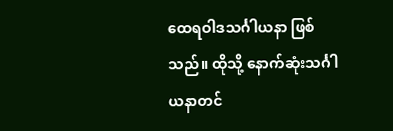ထေရဝါဒသင်္ဂါယနာ ဖြစ်သည်။ ထိုသို့ နောက်ဆုံးသင်္ဂါယနာတင်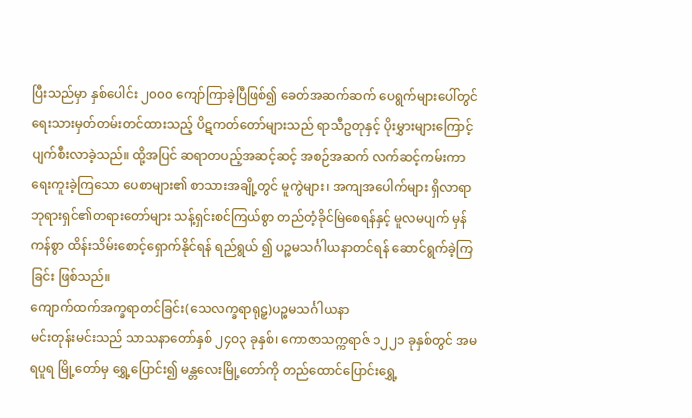ပြီးသည်မှာ နှစ်ပေါင်း ၂၀၀၀ ကျော်ကြာခဲ့ပြီဖြစ်၍ ခေတ်အဆက်ဆက် ပေရွက်များပေါ်တွင် ရေးသားမှတ်တမ်းတင်ထားသည့် ပိဋကတ်တော်များသည် ရာသီဥတုနှင့် ပိုးမွှားများကြောင့် ပျက်စီးလာခဲ့သည်။ ထို့အပြင် ဆရာတပည့်အဆင့်ဆင့် အစဉ်အဆက် လက်ဆင့်ကမ်းကာရေးကူးခဲ့ကြသော ပေစာများ၏ စာသားအချို့တွင် မူကွဲများ၊ အကျအပေါက်များ ရှိလာရာ ဘုရားရှင်၏တရားတော်များ သန့်ရှင်းစင်ကြယ်စွာ တည်တံ့ခိုင်မြဲစေရန်နှင့် မူလမပျက် မှန်ကန်စွာ ထိန်းသိမ်းစောင့်ရှောက်နိုင်ရန် ရည်ရွယ် ၍ ပဉ္စမသင်္ဂါယနာတင်ရန် ဆောင်ရွက်ခဲ့ကြခြင်း ဖြစ်သည်။
ကျောက်ထက်အက္ခရာတင်ခြင်း(သေလက္ခရာရုဠှ)ပဉ္စမသင်္ဂါယနာ
မင်းတုန်းမင်းသည် သာသနာတော်နှစ် ၂၄ဝ၃ ခုနှစ်၊ ကောဇာသက္ကရာဇ် ၁၂၂၁ ခုနှစ်တွင် အမရပူရ မြို့တော်မှ ရွှေ့ပြောင်း၍ မန္တလေးမြို့တော်ကို တည်ထောင်ပြောင်းရွှေ့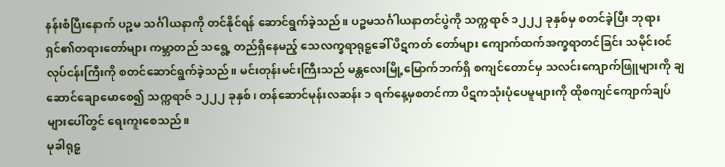နန်းစံပြီးနောက် ပဉ္စမ သင်္ဂါယနာကို တင်နိုင်ရန် ဆောင်ရွက်ခဲ့သည်။ ပဉ္စမသင်္ဂါယနာတင်ပွဲကို သက္ကရာဇ် ၁၂၂၂ ခုနှစ်မှ စတင်ခဲ့ပြီး ဘုရားရှင်၏တရားတော်များ ကမ္ဘာတည် သရွေ့ တည်ရှိနေမည့် သေလက္ခရာရုဠှခေါ် ပိဋကတ် တော်များ ကျောက်ထက်အက္ခရာတင်ခြင်း သမိုင်းဝင်လုပ်ငန်းကြီးကို စတင်ဆောင်ရွက်ခဲ့သည်။ မင်းတုန်းမင်းကြီးသည် မန္တလေးမြို့မြောက်ဘက်ရှိ စကျင်တောင်မှ သလင်းကျောက်ဖြူများကို ချဆောင်ချောမောစေ၍ သက္ကရာဇ် ၁၂၂၂ ခုနှစ်၊ တန်ဆောင်မုန်းလဆန်း ၁ ရက်နေ့မှစတင်ကာ ပိဋကသုံးပုံပေမူများကို ထိုစကျင်ကျောက်ချပ်များပေါ်တွင် ရေးကူးစေသည်။
မုခါရုဠှ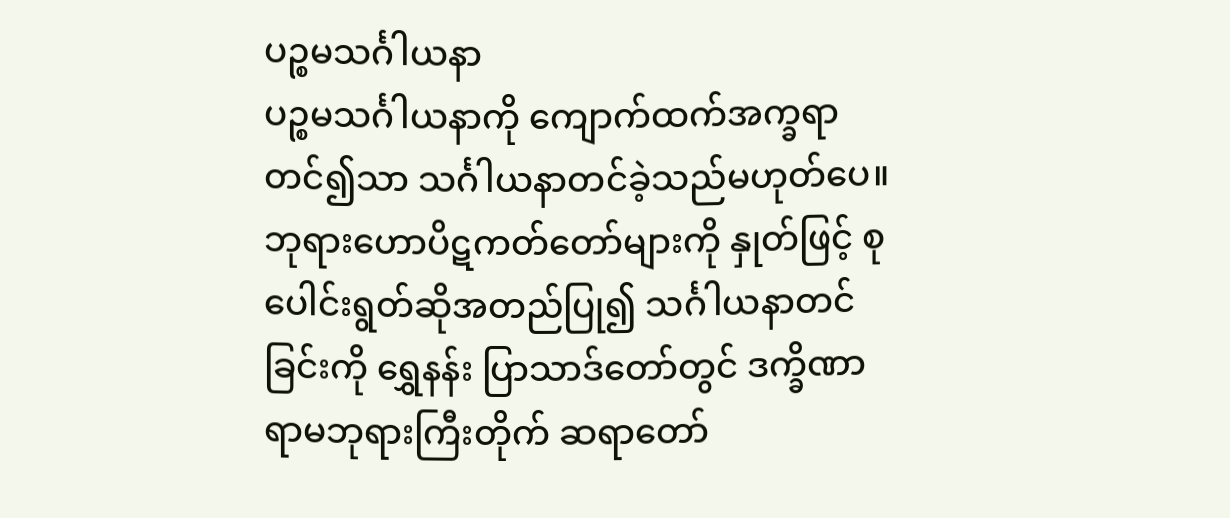ပဉ္စမသင်္ဂါယနာ
ပဉ္စမသင်္ဂါယနာကို ကျောက်ထက်အက္ခရာတင်၍သာ သင်္ဂါယနာတင်ခဲ့သည်မဟုတ်ပေ။ ဘုရားဟောပိဋကတ်တော်များကို နှုတ်ဖြင့် စုပေါင်းရွတ်ဆိုအတည်ပြု၍ သင်္ဂါယနာတင်ခြင်းကို ရွှေနန်း ပြာသာဒ်တော်တွင် ဒက္ခိဏာရာမဘုရားကြီးတိုက် ဆရာတော်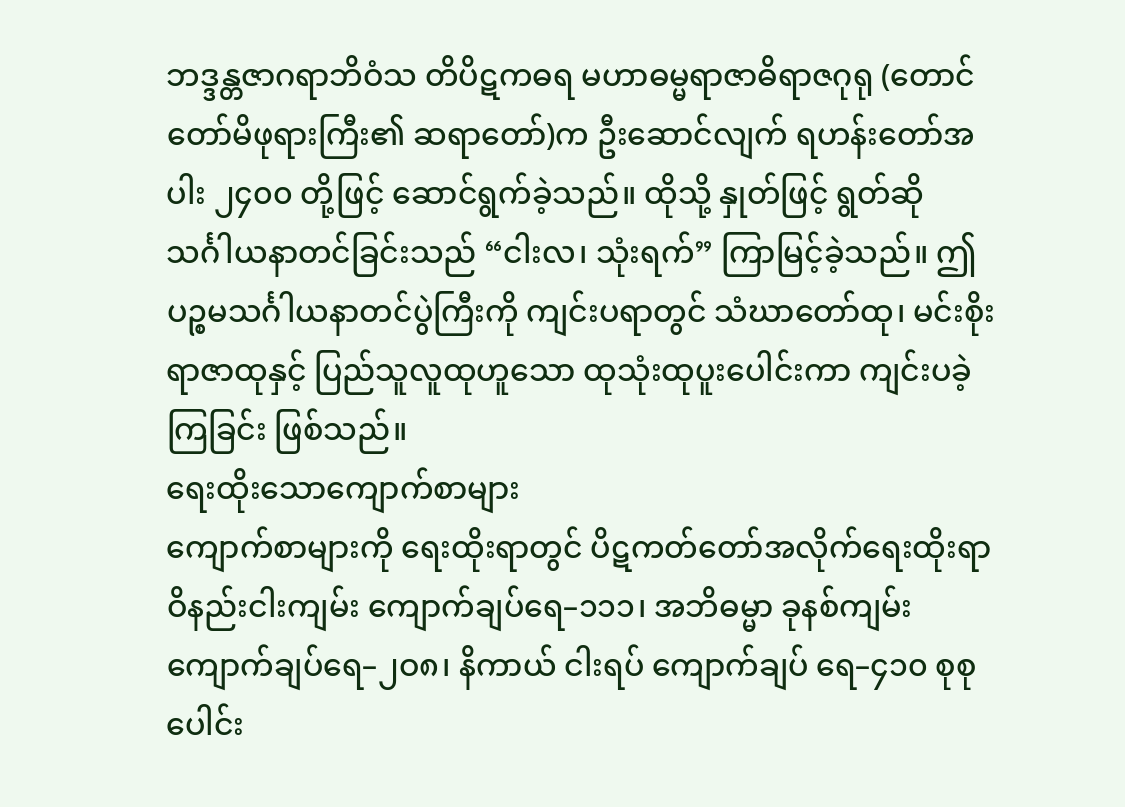ဘဒ္ဒန္တဇာဂရာဘိဝံသ တိပိဋကဓရ မဟာဓမ္မရာဇာဓိရာဇဂုရု (တောင်တော်မိဖုရားကြီး၏ ဆရာတော်)က ဦးဆောင်လျက် ရဟန်းတော်အပါး ၂၄၀၀ တို့ဖြင့် ဆောင်ရွက်ခဲ့သည်။ ထိုသို့ နှုတ်ဖြင့် ရွတ်ဆို သင်္ဂါယနာတင်ခြင်းသည် “ငါးလ၊ သုံးရက်” ကြာမြင့်ခဲ့သည်။ ဤပဉ္စမသင်္ဂါယနာတင်ပွဲကြီးကို ကျင်းပရာတွင် သံဃာတော်ထု၊ မင်းစိုးရာဇာထုနှင့် ပြည်သူလူထုဟူသော ထုသုံးထုပူးပေါင်းကာ ကျင်းပခဲ့ကြခြင်း ဖြစ်သည်။
ရေးထိုးသောကျောက်စာများ
ကျောက်စာများကို ရေးထိုးရာတွင် ပိဋကတ်တော်အလိုက်ရေးထိုးရာ ဝိနည်းငါးကျမ်း ကျောက်ချပ်ရေ–၁၁၁၊ အဘိဓမ္မာ ခုနစ်ကျမ်း ကျောက်ချပ်ရေ–၂ဝ၈၊ နိကာယ် ငါးရပ် ကျောက်ချပ် ရေ–၄၁၀ စုစုပေါင်း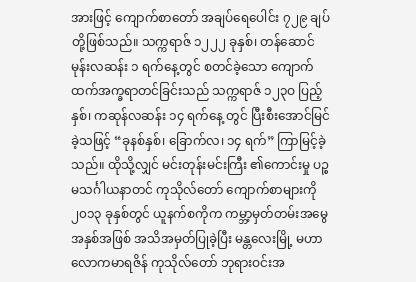အားဖြင့် ကျောက်စာတော် အချပ်ရေပေါင်း ၇၂၉ ချပ်တို့ဖြစ်သည်။ သက္ကရာဇ် ၁၂၂၂ ခုနှစ်၊ တန်ဆောင်မုန်းလဆန်း ၁ ရက်နေ့တွင် စတင်ခဲ့သော ကျောက်ထက်အက္ခရာတင်ခြင်းသည် သက္ကရာဇ် ၁၂၃ဝ ပြည့်နှစ်၊ ကဆုန်လဆန်း ၁၄ ရက်နေ့ တွင် ပြီးစီးအောင်မြင်ခဲ့သဖြင့် “ခုနစ်နှစ်၊ ခြောက်လ၊ ၁၄ ရက်” ကြာမြင့်ခဲ့သည်။ ထိုသို့လျှင် မင်းတုန်းမင်းကြီး ၏ကောင်းမှု ပဉ္စမသင်္ဂါယနာတင် ကုသိုလ်တော် ကျောက်စာများကို ၂၀၁၃ ခုနှစ်တွင် ယူနက်စကိုက ကမ္ဘာ့မှတ်တမ်းအမွေအနှစ်အဖြစ် အသိအမှတ်ပြုခဲ့ပြီး မန္တလေးမြို့ မဟာလောကမာရဇိန် ကုသိုလ်တော် ဘုရားဝင်းအ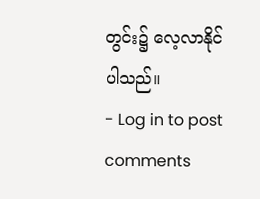တွင်း၌ လေ့လာနိုင်ပါသည်။
- Log in to post comments